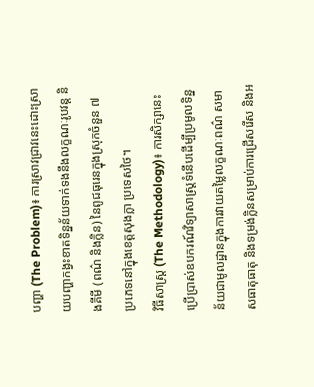បញ្ហា (The Problem)៖ ការស្រាវជ្រាវនេះដោះស្រាយបញ្ហាកង្វះខាតទិន្នន័យទាក់ទងនឹងលក្ខណៈរូបវន្ត និងគីមី (ពណ៌ និងក្លិន) នៃពូជធុរេនក្នុងស្រុកចំនួន ៧ ប្រភេទនៅក្នុងខេត្តសុងក្លា ប្រទេសថៃ។
វិធីសាស្ត្រ (The Methodology)៖ ការសិក្សានេះប្រើប្រាស់ឧបករណ៍វិទ្យាសាស្ត្រទំនើបដើម្បីប្រមូលទិន្នន័យជាមូលដ្ឋានក្នុងការវាយតម្លៃលក្ខណៈពណ៌ សមាសធាតុធាតុ និងទម្រង់ក្លិនសម្រាប់ការជ្រើសរើស និងអ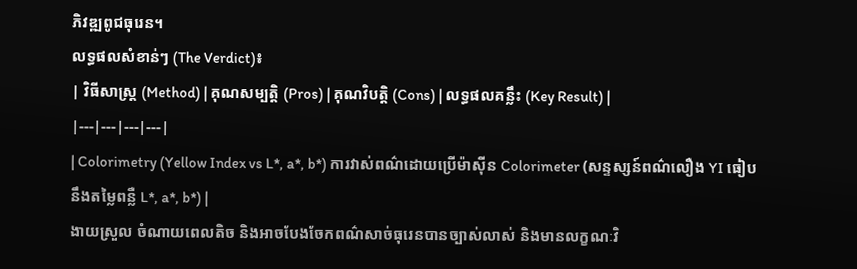ភិវឌ្ឍពូជធុរេន។
លទ្ធផលសំខាន់ៗ (The Verdict)៖
| វិធីសាស្ត្រ (Method) | គុណសម្បត្តិ (Pros) | គុណវិបត្តិ (Cons) | លទ្ធផលគន្លឹះ (Key Result) |
|---|---|---|---|
| Colorimetry (Yellow Index vs L*, a*, b*) ការវាស់ពណ៌ដោយប្រើម៉ាស៊ីន Colorimeter (សន្ទស្សន៍ពណ៌លឿង YI ធៀបនឹងតម្លៃពន្លឺ L*, a*, b*) |
ងាយស្រួល ចំណាយពេលតិច និងអាចបែងចែកពណ៌សាច់ធុរេនបានច្បាស់លាស់ និងមានលក្ខណៈវិ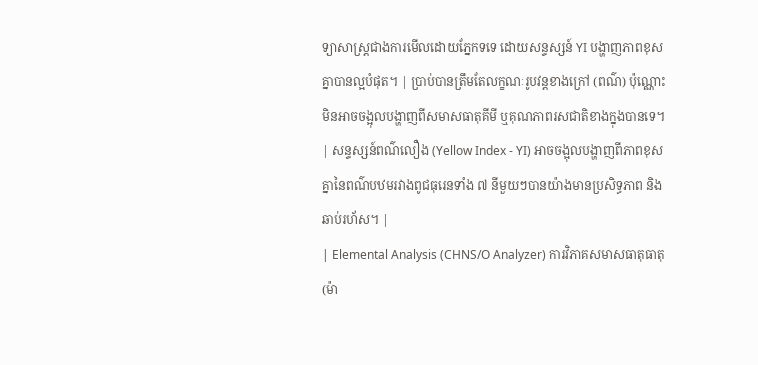ទ្យាសាស្ត្រជាងការមើលដោយភ្នែកទទេ ដោយសន្ទស្សន៍ YI បង្ហាញភាពខុសគ្នាបានល្អបំផុត។ | ប្រាប់បានត្រឹមតែលក្ខណៈរូបវន្តខាងក្រៅ (ពណ៌) ប៉ុណ្ណោះ មិនអាចចង្អុលបង្ហាញពីសមាសធាតុគីមី ឬគុណភាពរសជាតិខាងក្នុងបានទេ។ | សន្ទស្សន៍ពណ៌លឿង (Yellow Index - YI) អាចចង្អុលបង្ហាញពីភាពខុសគ្នានៃពណ៌បឋមរវាងពូជធុរេនទាំង ៧ នីមួយៗបានយ៉ាងមានប្រសិទ្ធភាព និងឆាប់រហ័ស។ |
| Elemental Analysis (CHNS/O Analyzer) ការវិភាគសមាសធាតុធាតុ (ម៉ា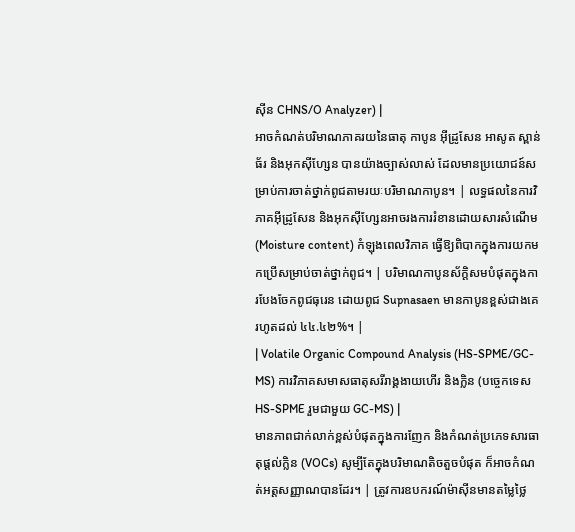ស៊ីន CHNS/O Analyzer) |
អាចកំណត់បរិមាណភាគរយនៃធាតុ កាបូន អ៊ីដ្រូសែន អាសូត ស្ពាន់ធ័រ និងអុកស៊ីហ្សែន បានយ៉ាងច្បាស់លាស់ ដែលមានប្រយោជន៍សម្រាប់ការចាត់ថ្នាក់ពូជតាមរយៈបរិមាណកាបូន។ | លទ្ធផលនៃការវិភាគអ៊ីដ្រូសែន និងអុកស៊ីហ្សែនអាចរងការរំខានដោយសារសំណើម (Moisture content) កំឡុងពេលវិភាគ ធ្វើឱ្យពិបាកក្នុងការយកមកប្រើសម្រាប់ចាត់ថ្នាក់ពូជ។ | បរិមាណកាបូនស័ក្តិសមបំផុតក្នុងការបែងចែកពូជធុរេន ដោយពូជ Supnasaen មានកាបូនខ្ពស់ជាងគេរហូតដល់ ៤៤.៤២%។ |
| Volatile Organic Compound Analysis (HS-SPME/GC-MS) ការវិភាគសមាសធាតុសរីរាង្គងាយហើរ និងក្លិន (បច្ចេកទេស HS-SPME រួមជាមួយ GC-MS) |
មានភាពជាក់លាក់ខ្ពស់បំផុតក្នុងការញែក និងកំណត់ប្រភេទសារធាតុផ្តល់ក្លិន (VOCs) សូម្បីតែក្នុងបរិមាណតិចតួចបំផុត ក៏អាចកំណត់អត្តសញ្ញាណបានដែរ។ | ត្រូវការឧបករណ៍ម៉ាស៊ីនមានតម្លៃថ្លៃ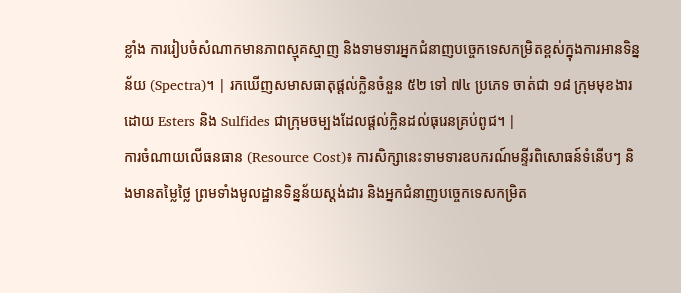ខ្លាំង ការរៀបចំសំណាកមានភាពស្មុគស្មាញ និងទាមទារអ្នកជំនាញបច្ចេកទេសកម្រិតខ្ពស់ក្នុងការអានទិន្នន័យ (Spectra)។ | រកឃើញសមាសធាតុផ្តល់ក្លិនចំនួន ៥២ ទៅ ៧៤ ប្រភេទ ចាត់ជា ១៨ ក្រុមមុខងារ ដោយ Esters និង Sulfides ជាក្រុមចម្បងដែលផ្តល់ក្លិនដល់ធុរេនគ្រប់ពូជ។ |
ការចំណាយលើធនធាន (Resource Cost)៖ ការសិក្សានេះទាមទារឧបករណ៍មន្ទីរពិសោធន៍ទំនើបៗ និងមានតម្លៃថ្លៃ ព្រមទាំងមូលដ្ឋានទិន្នន័យស្តង់ដារ និងអ្នកជំនាញបច្ចេកទេសកម្រិត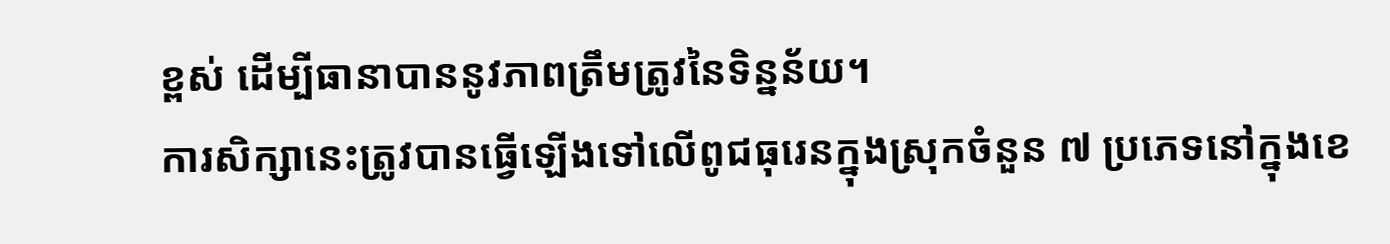ខ្ពស់ ដើម្បីធានាបាននូវភាពត្រឹមត្រូវនៃទិន្នន័យ។
ការសិក្សានេះត្រូវបានធ្វើឡើងទៅលើពូជធុរេនក្នុងស្រុកចំនួន ៧ ប្រភេទនៅក្នុងខេ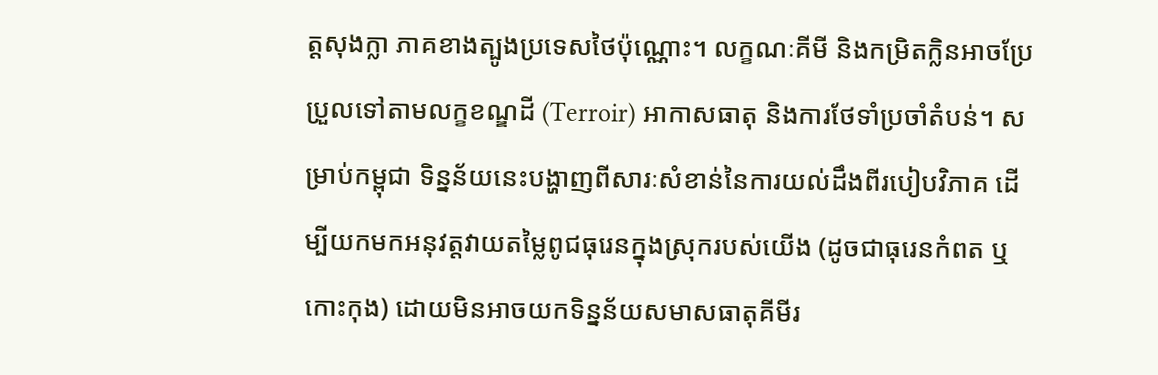ត្តសុងក្លា ភាគខាងត្បូងប្រទេសថៃប៉ុណ្ណោះ។ លក្ខណៈគីមី និងកម្រិតក្លិនអាចប្រែប្រួលទៅតាមលក្ខខណ្ឌដី (Terroir) អាកាសធាតុ និងការថែទាំប្រចាំតំបន់។ សម្រាប់កម្ពុជា ទិន្នន័យនេះបង្ហាញពីសារៈសំខាន់នៃការយល់ដឹងពីរបៀបវិភាគ ដើម្បីយកមកអនុវត្តវាយតម្លៃពូជធុរេនក្នុងស្រុករបស់យើង (ដូចជាធុរេនកំពត ឬកោះកុង) ដោយមិនអាចយកទិន្នន័យសមាសធាតុគីមីរ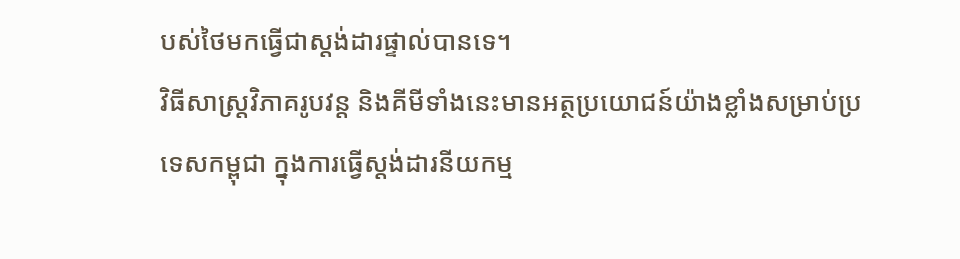បស់ថៃមកធ្វើជាស្តង់ដារផ្ទាល់បានទេ។
វិធីសាស្ត្រវិភាគរូបវន្ត និងគីមីទាំងនេះមានអត្ថប្រយោជន៍យ៉ាងខ្លាំងសម្រាប់ប្រទេសកម្ពុជា ក្នុងការធ្វើស្តង់ដារនីយកម្ម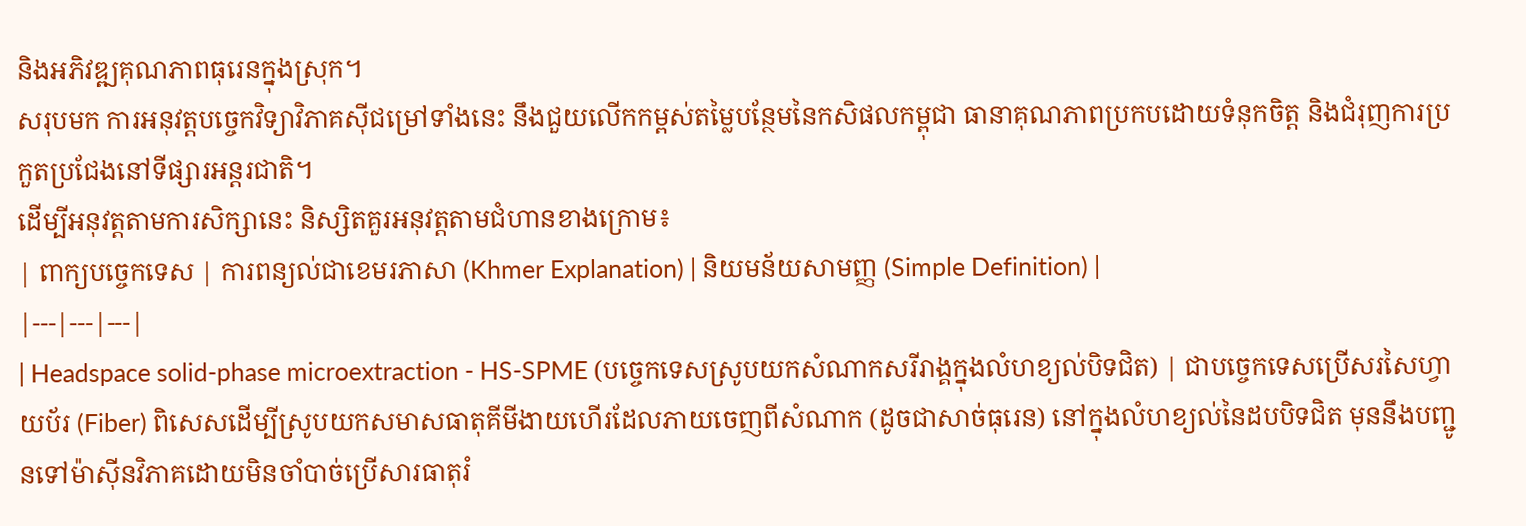និងអភិវឌ្ឍគុណភាពធុរេនក្នុងស្រុក។
សរុបមក ការអនុវត្តបច្ចេកវិទ្យាវិភាគស៊ីជម្រៅទាំងនេះ នឹងជួយលើកកម្ពស់តម្លៃបន្ថែមនៃកសិផលកម្ពុជា ធានាគុណភាពប្រកបដោយទំនុកចិត្ត និងជំរុញការប្រកួតប្រជែងនៅទីផ្សារអន្តរជាតិ។
ដើម្បីអនុវត្តតាមការសិក្សានេះ និស្សិតគួរអនុវត្តតាមជំហានខាងក្រោម៖
| ពាក្យបច្ចេកទេស | ការពន្យល់ជាខេមរភាសា (Khmer Explanation) | និយមន័យសាមញ្ញ (Simple Definition) |
|---|---|---|
| Headspace solid-phase microextraction - HS-SPME (បច្ចេកទេសស្រូបយកសំណាកសរីរាង្គក្នុងលំហខ្យល់បិទជិត) | ជាបច្ចេកទេសប្រើសរសៃហ្វាយប័រ (Fiber) ពិសេសដើម្បីស្រូបយកសមាសធាតុគីមីងាយហើរដែលភាយចេញពីសំណាក (ដូចជាសាច់ធុរេន) នៅក្នុងលំហខ្យល់នៃដបបិទជិត មុននឹងបញ្ជូនទៅម៉ាស៊ីនវិភាគដោយមិនចាំបាច់ប្រើសារធាតុរំ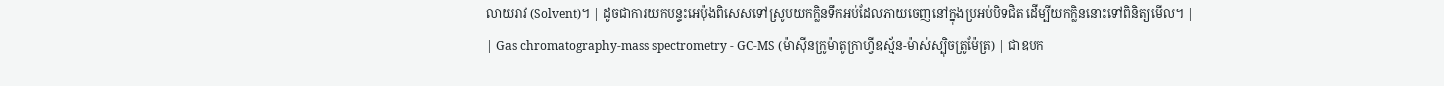លាយរាវ (Solvent)។ | ដូចជាការយកបន្ទះអេប៉ុងពិសេសទៅស្រូបយកក្លិនទឹកអប់ដែលភាយចេញនៅក្នុងប្រអប់បិទជិត ដើម្បីយកក្លិននោះទៅពិនិត្យមើល។ |
| Gas chromatography-mass spectrometry - GC-MS (ម៉ាស៊ីនក្រូម៉ាតូក្រាហ្វីឧស្ម័ន-ម៉ាស់ស្ប៉ិចត្រូម៉ែត្រ) | ជាឧបក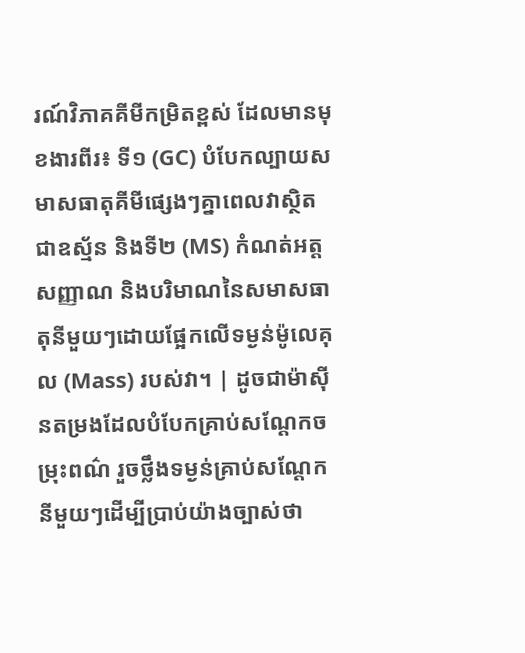រណ៍វិភាគគីមីកម្រិតខ្ពស់ ដែលមានមុខងារពីរ៖ ទី១ (GC) បំបែកល្បាយសមាសធាតុគីមីផ្សេងៗគ្នាពេលវាស្ថិតជាឧស្ម័ន និងទី២ (MS) កំណត់អត្តសញ្ញាណ និងបរិមាណនៃសមាសធាតុនីមួយៗដោយផ្អែកលើទម្ងន់ម៉ូលេគុល (Mass) របស់វា។ | ដូចជាម៉ាស៊ីនតម្រងដែលបំបែកគ្រាប់សណ្តែកចម្រុះពណ៌ រួចថ្លឹងទម្ងន់គ្រាប់សណ្តែកនីមួយៗដើម្បីប្រាប់យ៉ាងច្បាស់ថា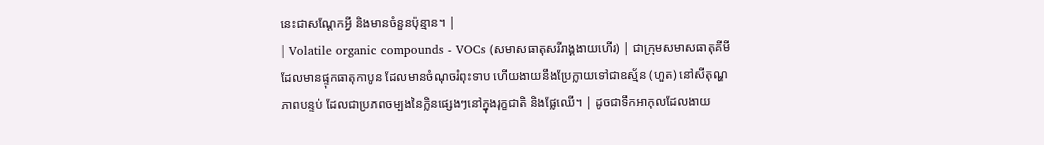នេះជាសណ្តែកអ្វី និងមានចំនួនប៉ុន្មាន។ |
| Volatile organic compounds - VOCs (សមាសធាតុសរីរាង្គងាយហើរ) | ជាក្រុមសមាសធាតុគីមីដែលមានផ្ទុកធាតុកាបូន ដែលមានចំណុចរំពុះទាប ហើយងាយនឹងប្រែក្លាយទៅជាឧស្ម័ន (ហួត) នៅសីតុណ្ហភាពបន្ទប់ ដែលជាប្រភពចម្បងនៃក្លិនផ្សេងៗនៅក្នុងរុក្ខជាតិ និងផ្លែឈើ។ | ដូចជាទឹកអាកុលដែលងាយ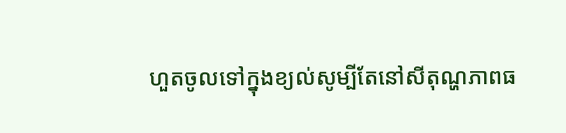ហួតចូលទៅក្នុងខ្យល់សូម្បីតែនៅសីតុណ្ហភាពធ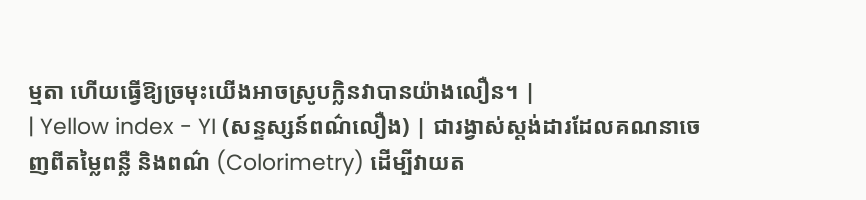ម្មតា ហើយធ្វើឱ្យច្រមុះយើងអាចស្រូបក្លិនវាបានយ៉ាងលឿន។ |
| Yellow index - YI (សន្ទស្សន៍ពណ៌លឿង) | ជារង្វាស់ស្តង់ដារដែលគណនាចេញពីតម្លៃពន្លឺ និងពណ៌ (Colorimetry) ដើម្បីវាយត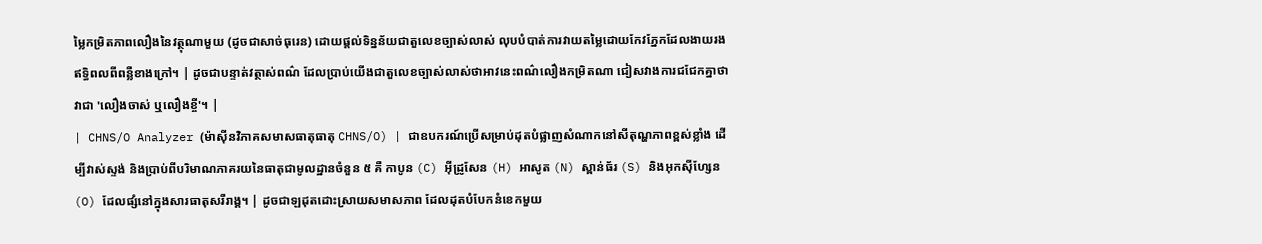ម្លៃកម្រិតភាពលឿងនៃវត្ថុណាមួយ (ដូចជាសាច់ធុរេន) ដោយផ្តល់ទិន្នន័យជាតួលេខច្បាស់លាស់ លុបបំបាត់ការវាយតម្លៃដោយកែវភ្នែកដែលងាយរងឥទ្ធិពលពីពន្លឺខាងក្រៅ។ | ដូចជាបន្ទាត់វត្ថាស់ពណ៌ ដែលប្រាប់យើងជាតួលេខច្បាស់លាស់ថាអាវនេះពណ៌លឿងកម្រិតណា ជៀសវាងការជជែកគ្នាថាវាជា 'លឿងចាស់ ឬលឿងខ្ចី'។ |
| CHNS/O Analyzer (ម៉ាស៊ីនវិភាគសមាសធាតុធាតុ CHNS/O) | ជាឧបករណ៍ប្រើសម្រាប់ដុតបំផ្លាញសំណាកនៅសីតុណ្ហភាពខ្ពស់ខ្លាំង ដើម្បីវាស់ស្ទង់ និងប្រាប់ពីបរិមាណភាគរយនៃធាតុជាមូលដ្ឋានចំនួន ៥ គឺ កាបូន (C) អ៊ីដ្រូសែន (H) អាសូត (N) ស្ពាន់ធ័រ (S) និងអុកស៊ីហ្សែន (O) ដែលផ្សំនៅក្នុងសារធាតុសរីរាង្គ។ | ដូចជាឡដុតដោះស្រាយសមាសភាព ដែលដុតបំបែកនំខេកមួយ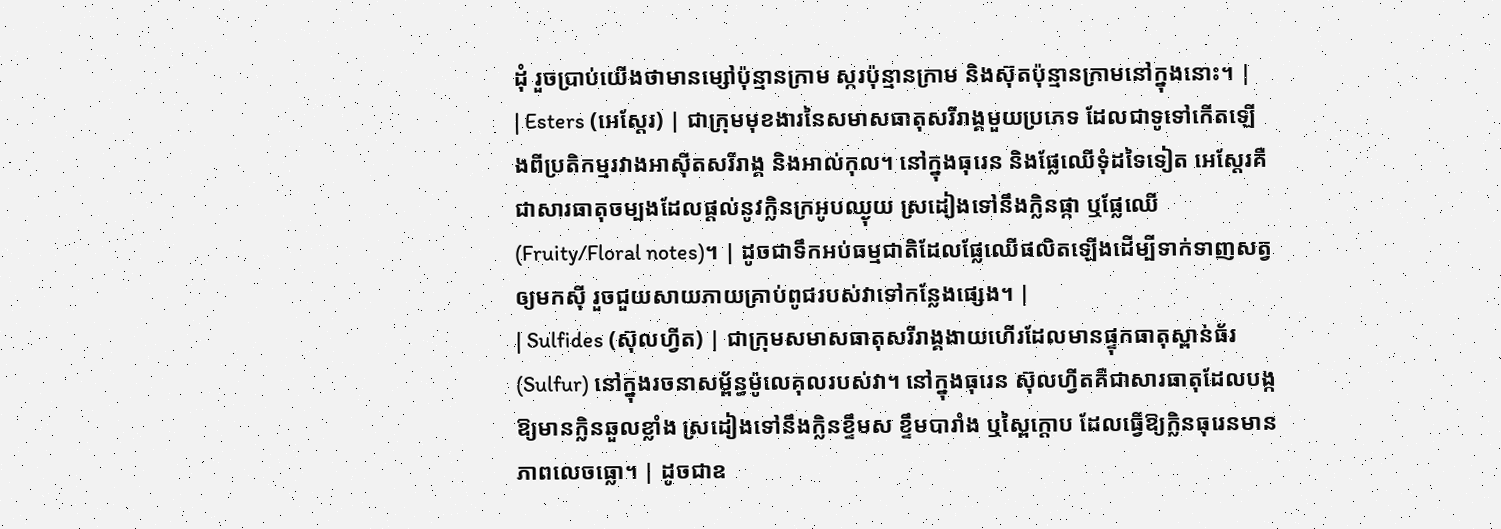ដុំ រួចប្រាប់យើងថាមានម្សៅប៉ុន្មានក្រាម ស្ករប៉ុន្មានក្រាម និងស៊ុតប៉ុន្មានក្រាមនៅក្នុងនោះ។ |
| Esters (អេស្តែរ) | ជាក្រុមមុខងារនៃសមាសធាតុសរីរាង្គមួយប្រភេទ ដែលជាទូទៅកើតឡើងពីប្រតិកម្មរវាងអាស៊ីតសរីរាង្គ និងអាល់កុល។ នៅក្នុងធុរេន និងផ្លែឈើទុំដទៃទៀត អេស្តែរគឺជាសារធាតុចម្បងដែលផ្តល់នូវក្លិនក្រអូបឈ្ងុយ ស្រដៀងទៅនឹងក្លិនផ្កា ឬផ្លែឈើ (Fruity/Floral notes)។ | ដូចជាទឹកអប់ធម្មជាតិដែលផ្លែឈើផលិតឡើងដើម្បីទាក់ទាញសត្វឲ្យមកស៊ី រួចជួយសាយភាយគ្រាប់ពូជរបស់វាទៅកន្លែងផ្សេង។ |
| Sulfides (ស៊ុលហ្វីត) | ជាក្រុមសមាសធាតុសរីរាង្គងាយហើរដែលមានផ្ទុកធាតុស្ពាន់ធ័រ (Sulfur) នៅក្នុងរចនាសម្ព័ន្ធម៉ូលេគុលរបស់វា។ នៅក្នុងធុរេន ស៊ុលហ្វីតគឺជាសារធាតុដែលបង្កឱ្យមានក្លិនឆួលខ្លាំង ស្រដៀងទៅនឹងក្លិនខ្ទឹមស ខ្ទឹមបារាំង ឬស្ពៃក្តោប ដែលធ្វើឱ្យក្លិនធុរេនមានភាពលេចធ្លោ។ | ដូចជាឧ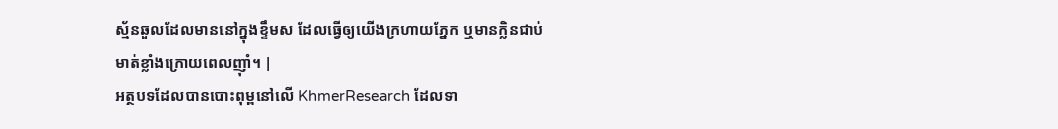ស្ម័នឆួលដែលមាននៅក្នុងខ្ទឹមស ដែលធ្វើឲ្យយើងក្រហាយភ្នែក ឬមានក្លិនជាប់មាត់ខ្លាំងក្រោយពេលញ៉ាំ។ |
អត្ថបទដែលបានបោះពុម្ពនៅលើ KhmerResearch ដែលទា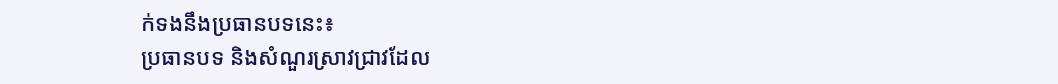ក់ទងនឹងប្រធានបទនេះ៖
ប្រធានបទ និងសំណួរស្រាវជ្រាវដែល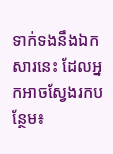ទាក់ទងនឹងឯកសារនេះ ដែលអ្នកអាចស្វែងរកបន្ថែម៖